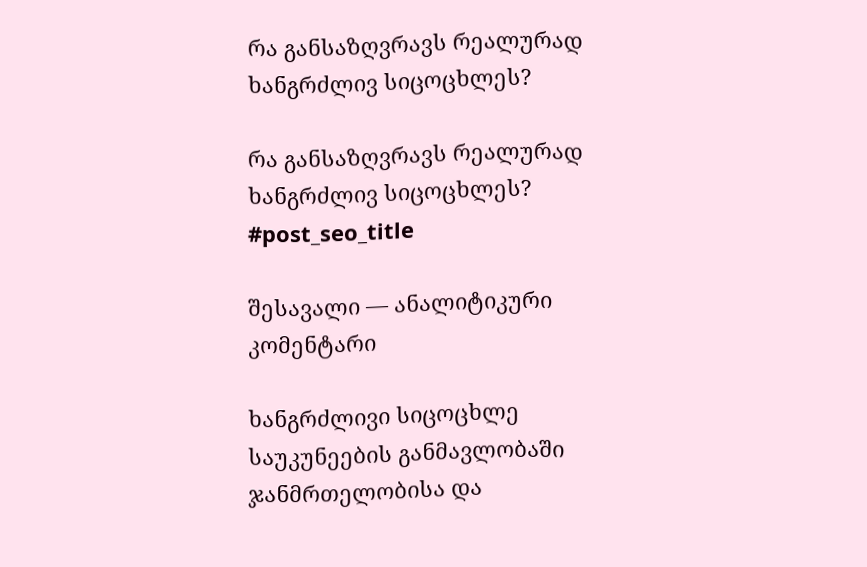რა განსაზღვრავს რეალურად ხანგრძლივ სიცოცხლეს?

რა განსაზღვრავს რეალურად ხანგრძლივ სიცოცხლეს?
#post_seo_title

შესავალი — ანალიტიკური კომენტარი

ხანგრძლივი სიცოცხლე საუკუნეების განმავლობაში ჯანმრთელობისა და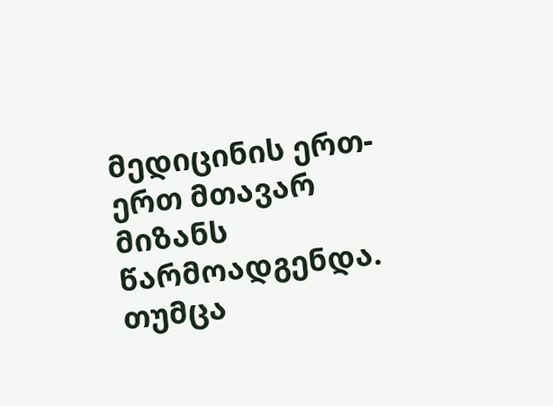მედიცინის ერთ-ერთ მთავარ მიზანს წარმოადგენდა. თუმცა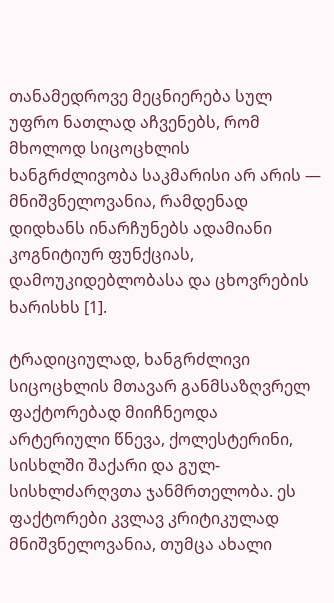თანამედროვე მეცნიერება სულ უფრო ნათლად აჩვენებს, რომ მხოლოდ სიცოცხლის ხანგრძლივობა საკმარისი არ არის — მნიშვნელოვანია, რამდენად დიდხანს ინარჩუნებს ადამიანი კოგნიტიურ ფუნქციას, დამოუკიდებლობასა და ცხოვრების ხარისხს [1].

ტრადიციულად, ხანგრძლივი სიცოცხლის მთავარ განმსაზღვრელ ფაქტორებად მიიჩნეოდა არტერიული წნევა, ქოლესტერინი, სისხლში შაქარი და გულ-სისხლძარღვთა ჯანმრთელობა. ეს ფაქტორები კვლავ კრიტიკულად მნიშვნელოვანია, თუმცა ახალი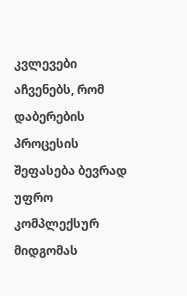კვლევები აჩვენებს, რომ დაბერების პროცესის შეფასება ბევრად უფრო კომპლექსურ მიდგომას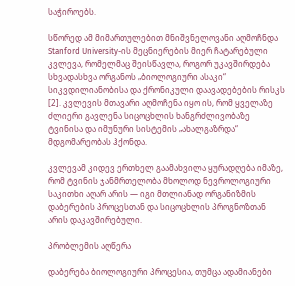საჭიროებს.

სწორედ ამ მიმართულებით მნიშვნელოვანი აღმოჩნდა Stanford University-ის მეცნიერების მიერ ჩატარებული კვლევა, რომელმაც შეისწავლა, როგორ უკავშირდება სხვადასხვა ორგანოს „ბიოლოგიური ასაკი“ სიკვდილიანობისა და ქრონიკული დაავადებების რისკს [2]. კვლევის მთავარი აღმოჩენა იყო ის, რომ ყველაზე ძლიერი გავლენა სიცოცხლის ხანგრძლივობაზე ტვინისა და იმუნური სისტემის „ახალგაზრდა“ მდგომარეობას ჰქონდა.

კვლევამ კიდევ ერთხელ გაამახვილა ყურადღება იმაზე, რომ ტვინის ჯანმრთელობა მხოლოდ ნევროლოგიური საკითხი აღარ არის — იგი მთლიანად ორგანიზმის დაბერების პროცესთან და სიცოცხლის პროგნოზთან არის დაკავშირებული.

პრობლემის აღწერა

დაბერება ბიოლოგიური პროცესია, თუმცა ადამიანები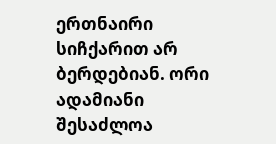ერთნაირი სიჩქარით არ ბერდებიან. ორი ადამიანი შესაძლოა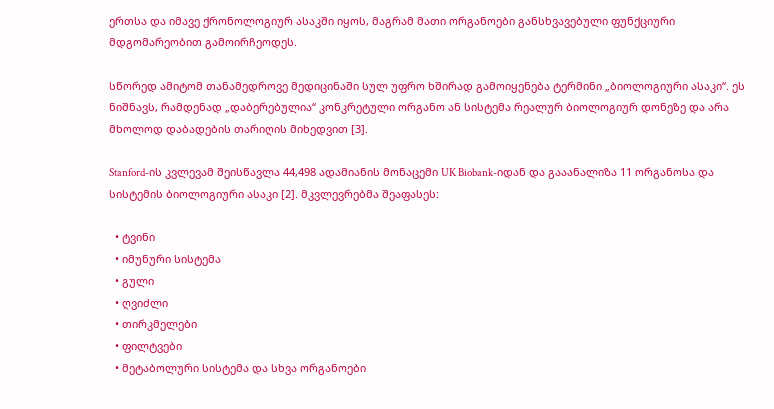ერთსა და იმავე ქრონოლოგიურ ასაკში იყოს, მაგრამ მათი ორგანოები განსხვავებული ფუნქციური მდგომარეობით გამოირჩეოდეს.

სწორედ ამიტომ თანამედროვე მედიცინაში სულ უფრო ხშირად გამოიყენება ტერმინი „ბიოლოგიური ასაკი“. ეს ნიშნავს, რამდენად „დაბერებულია“ კონკრეტული ორგანო ან სისტემა რეალურ ბიოლოგიურ დონეზე და არა მხოლოდ დაბადების თარიღის მიხედვით [3].

Stanford-ის კვლევამ შეისწავლა 44,498 ადამიანის მონაცემი UK Biobank-იდან და გააანალიზა 11 ორგანოსა და სისტემის ბიოლოგიური ასაკი [2]. მკვლევრებმა შეაფასეს:

  • ტვინი
  • იმუნური სისტემა
  • გული
  • ღვიძლი
  • თირკმელები
  • ფილტვები
  • მეტაბოლური სისტემა და სხვა ორგანოები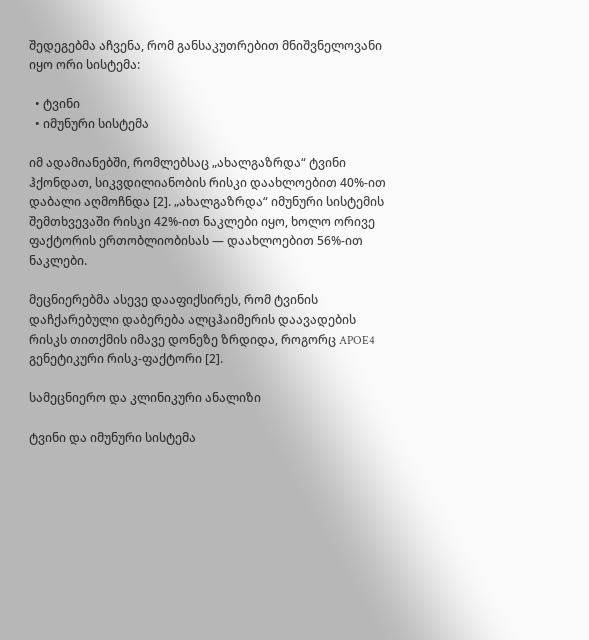შედეგებმა აჩვენა, რომ განსაკუთრებით მნიშვნელოვანი იყო ორი სისტემა:

  • ტვინი
  • იმუნური სისტემა

იმ ადამიანებში, რომლებსაც „ახალგაზრდა“ ტვინი ჰქონდათ, სიკვდილიანობის რისკი დაახლოებით 40%-ით დაბალი აღმოჩნდა [2]. „ახალგაზრდა“ იმუნური სისტემის შემთხვევაში რისკი 42%-ით ნაკლები იყო, ხოლო ორივე ფაქტორის ერთობლიობისას — დაახლოებით 56%-ით ნაკლები.

მეცნიერებმა ასევე დააფიქსირეს, რომ ტვინის დაჩქარებული დაბერება ალცჰაიმერის დაავადების რისკს თითქმის იმავე დონეზე ზრდიდა, როგორც APOE4 გენეტიკური რისკ-ფაქტორი [2].

სამეცნიერო და კლინიკური ანალიზი

ტვინი და იმუნური სისტემა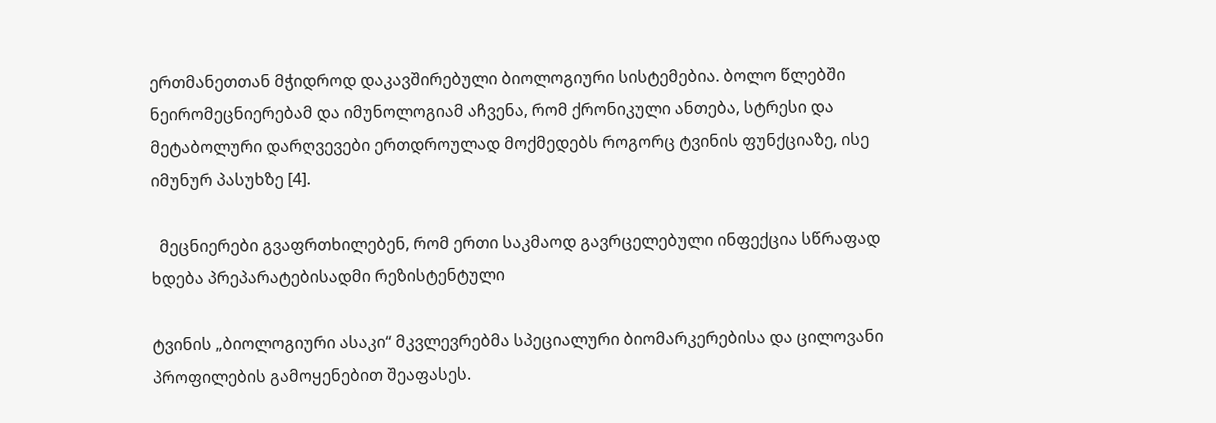ერთმანეთთან მჭიდროდ დაკავშირებული ბიოლოგიური სისტემებია. ბოლო წლებში ნეირომეცნიერებამ და იმუნოლოგიამ აჩვენა, რომ ქრონიკული ანთება, სტრესი და მეტაბოლური დარღვევები ერთდროულად მოქმედებს როგორც ტვინის ფუნქციაზე, ისე იმუნურ პასუხზე [4].

  მეცნიერები გვაფრთხილებენ, რომ ერთი საკმაოდ გავრცელებული ინფექცია სწრაფად ხდება პრეპარატებისადმი რეზისტენტული

ტვინის „ბიოლოგიური ასაკი“ მკვლევრებმა სპეციალური ბიომარკერებისა და ცილოვანი პროფილების გამოყენებით შეაფასეს.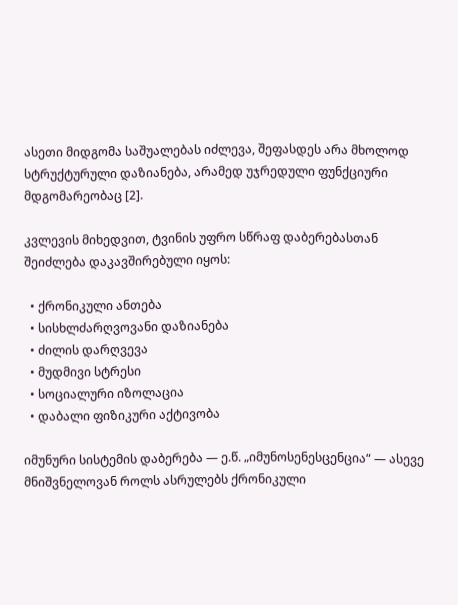ასეთი მიდგომა საშუალებას იძლევა, შეფასდეს არა მხოლოდ სტრუქტურული დაზიანება, არამედ უჯრედული ფუნქციური მდგომარეობაც [2].

კვლევის მიხედვით, ტვინის უფრო სწრაფ დაბერებასთან შეიძლება დაკავშირებული იყოს:

  • ქრონიკული ანთება
  • სისხლძარღვოვანი დაზიანება
  • ძილის დარღვევა
  • მუდმივი სტრესი
  • სოციალური იზოლაცია
  • დაბალი ფიზიკური აქტივობა

იმუნური სისტემის დაბერება — ე.წ. „იმუნოსენესცენცია“ — ასევე მნიშვნელოვან როლს ასრულებს ქრონიკული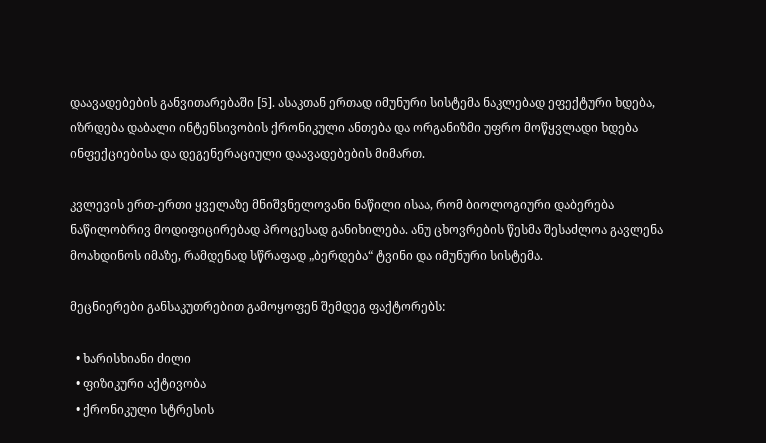დაავადებების განვითარებაში [5]. ასაკთან ერთად იმუნური სისტემა ნაკლებად ეფექტური ხდება, იზრდება დაბალი ინტენსივობის ქრონიკული ანთება და ორგანიზმი უფრო მოწყვლადი ხდება ინფექციებისა და დეგენერაციული დაავადებების მიმართ.

კვლევის ერთ-ერთი ყველაზე მნიშვნელოვანი ნაწილი ისაა, რომ ბიოლოგიური დაბერება ნაწილობრივ მოდიფიცირებად პროცესად განიხილება. ანუ ცხოვრების წესმა შესაძლოა გავლენა მოახდინოს იმაზე, რამდენად სწრაფად „ბერდება“ ტვინი და იმუნური სისტემა.

მეცნიერები განსაკუთრებით გამოყოფენ შემდეგ ფაქტორებს:

  • ხარისხიანი ძილი
  • ფიზიკური აქტივობა
  • ქრონიკული სტრესის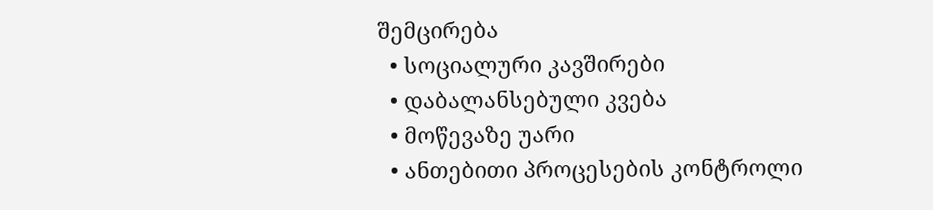შემცირება
  • სოციალური კავშირები
  • დაბალანსებული კვება
  • მოწევაზე უარი
  • ანთებითი პროცესების კონტროლი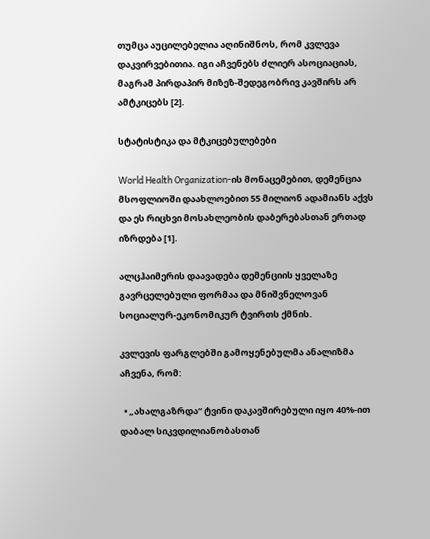თუმცა აუცილებელია აღინიშნოს, რომ კვლევა დაკვირვებითია. იგი აჩვენებს ძლიერ ასოციაციას, მაგრამ პირდაპირ მიზეზ-შედეგობრივ კავშირს არ ამტკიცებს [2].

სტატისტიკა და მტკიცებულებები

World Health Organization-ის მონაცემებით, დემენცია მსოფლიოში დაახლოებით 55 მილიონ ადამიანს აქვს და ეს რიცხვი მოსახლეობის დაბერებასთან ერთად იზრდება [1].

ალცჰაიმერის დაავადება დემენციის ყველაზე გავრცელებული ფორმაა და მნიშვნელოვან სოციალურ-ეკონომიკურ ტვირთს ქმნის.

კვლევის ფარგლებში გამოყენებულმა ანალიზმა აჩვენა, რომ:

  • „ახალგაზრდა“ ტვინი დაკავშირებული იყო 40%-ით დაბალ სიკვდილიანობასთან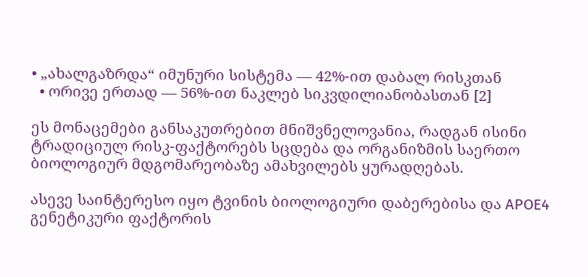• „ახალგაზრდა“ იმუნური სისტემა — 42%-ით დაბალ რისკთან
  • ორივე ერთად — 56%-ით ნაკლებ სიკვდილიანობასთან [2]

ეს მონაცემები განსაკუთრებით მნიშვნელოვანია, რადგან ისინი ტრადიციულ რისკ-ფაქტორებს სცდება და ორგანიზმის საერთო ბიოლოგიურ მდგომარეობაზე ამახვილებს ყურადღებას.

ასევე საინტერესო იყო ტვინის ბიოლოგიური დაბერებისა და APOE4 გენეტიკური ფაქტორის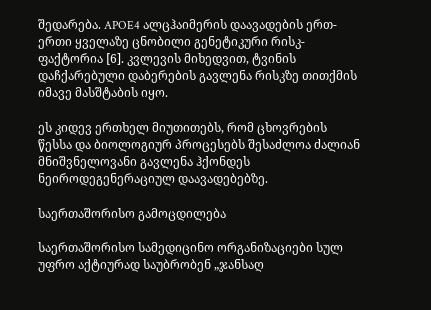შედარება. APOE4 ალცჰაიმერის დაავადების ერთ-ერთი ყველაზე ცნობილი გენეტიკური რისკ-ფაქტორია [6]. კვლევის მიხედვით, ტვინის დაჩქარებული დაბერების გავლენა რისკზე თითქმის იმავე მასშტაბის იყო.

ეს კიდევ ერთხელ მიუთითებს, რომ ცხოვრების წესსა და ბიოლოგიურ პროცესებს შესაძლოა ძალიან მნიშვნელოვანი გავლენა ჰქონდეს ნეიროდეგენერაციულ დაავადებებზე.

საერთაშორისო გამოცდილება

საერთაშორისო სამედიცინო ორგანიზაციები სულ უფრო აქტიურად საუბრობენ „ჯანსაღ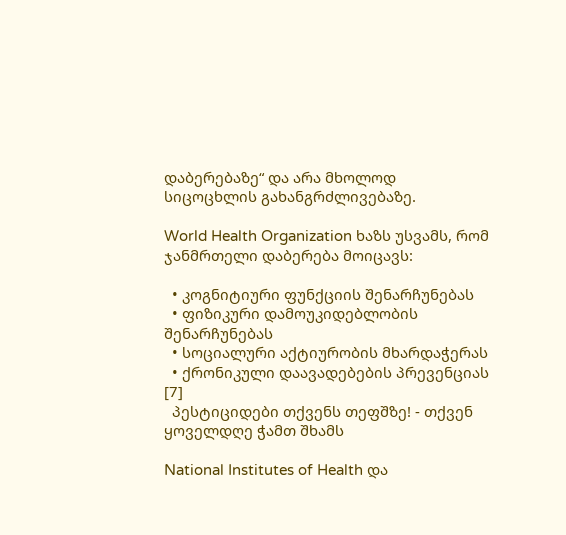დაბერებაზე“ და არა მხოლოდ სიცოცხლის გახანგრძლივებაზე.

World Health Organization ხაზს უსვამს, რომ ჯანმრთელი დაბერება მოიცავს:

  • კოგნიტიური ფუნქციის შენარჩუნებას
  • ფიზიკური დამოუკიდებლობის შენარჩუნებას
  • სოციალური აქტიურობის მხარდაჭერას
  • ქრონიკული დაავადებების პრევენციას [7]
  პესტიციდები თქვენს თეფშზე! - თქვენ ყოველდღე ჭამთ შხამს

National Institutes of Health და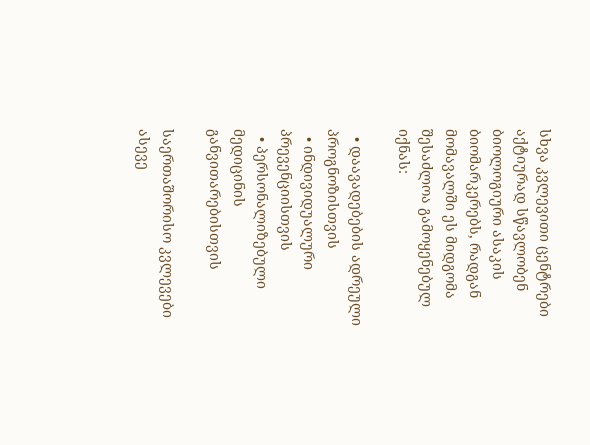სხვა კვლევითი ცენტრები აქტიურად სწავლობენ ბიოლოგიური ასაკის ბიომარკერებს, რადგან მომავალში ეს მიდგომა შესაძლოა გამოყენებულ იქნას:

  • დაავადებების ადრეული პროგნოზისთვის
  • ინდივიდუალური პრევენციისთვის
  • პერსონალიზებული მედიცინის განვითარებისთვის

საერთაშორისო კვლევები ასევე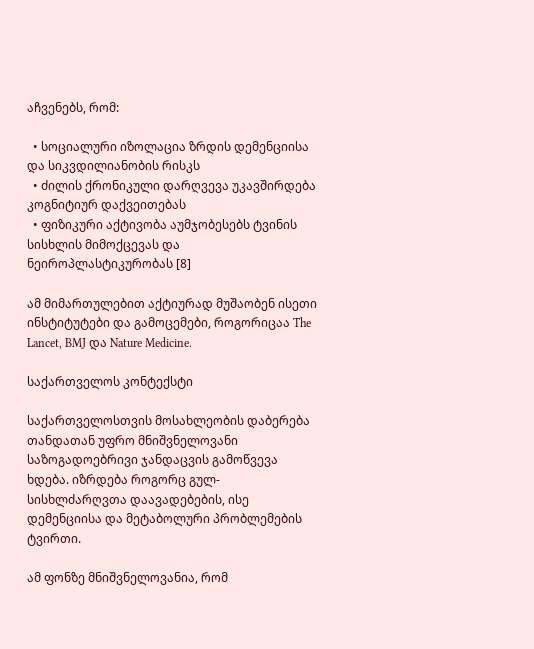აჩვენებს, რომ:

  • სოციალური იზოლაცია ზრდის დემენციისა და სიკვდილიანობის რისკს
  • ძილის ქრონიკული დარღვევა უკავშირდება კოგნიტიურ დაქვეითებას
  • ფიზიკური აქტივობა აუმჯობესებს ტვინის სისხლის მიმოქცევას და ნეიროპლასტიკურობას [8]

ამ მიმართულებით აქტიურად მუშაობენ ისეთი ინსტიტუტები და გამოცემები, როგორიცაა The Lancet, BMJ და Nature Medicine.

საქართველოს კონტექსტი

საქართველოსთვის მოსახლეობის დაბერება თანდათან უფრო მნიშვნელოვანი საზოგადოებრივი ჯანდაცვის გამოწვევა ხდება. იზრდება როგორც გულ-სისხლძარღვთა დაავადებების, ისე დემენციისა და მეტაბოლური პრობლემების ტვირთი.

ამ ფონზე მნიშვნელოვანია, რომ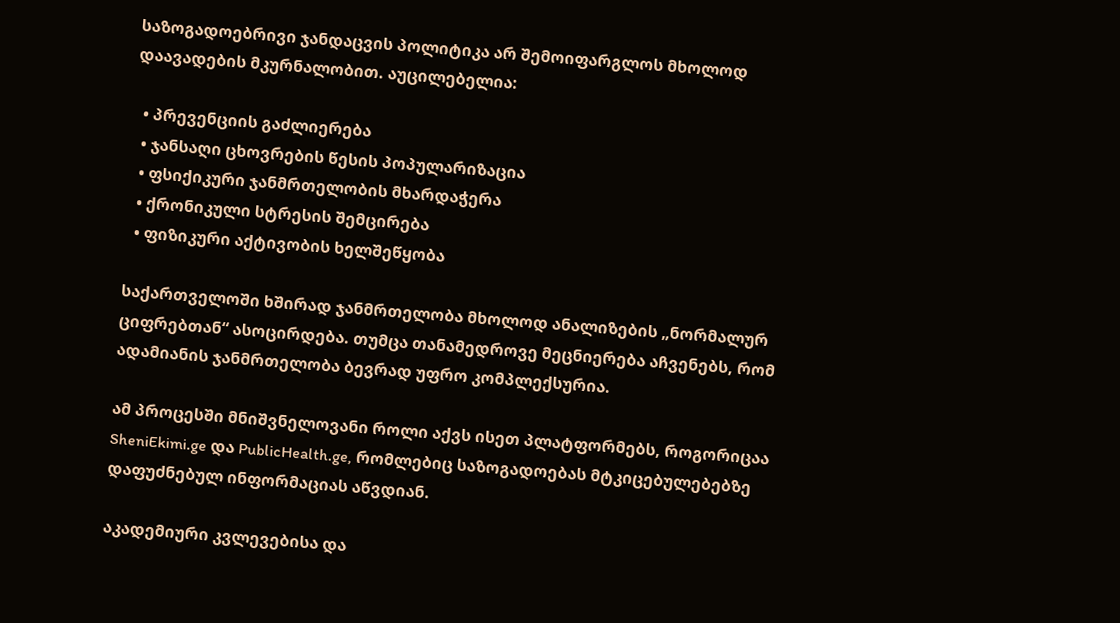საზოგადოებრივი ჯანდაცვის პოლიტიკა არ შემოიფარგლოს მხოლოდ დაავადების მკურნალობით. აუცილებელია:

  • პრევენციის გაძლიერება
  • ჯანსაღი ცხოვრების წესის პოპულარიზაცია
  • ფსიქიკური ჯანმრთელობის მხარდაჭერა
  • ქრონიკული სტრესის შემცირება
  • ფიზიკური აქტივობის ხელშეწყობა

საქართველოში ხშირად ჯანმრთელობა მხოლოდ ანალიზების „ნორმალურ ციფრებთან“ ასოცირდება. თუმცა თანამედროვე მეცნიერება აჩვენებს, რომ ადამიანის ჯანმრთელობა ბევრად უფრო კომპლექსურია.

ამ პროცესში მნიშვნელოვანი როლი აქვს ისეთ პლატფორმებს, როგორიცაა SheniEkimi.ge და PublicHealth.ge, რომლებიც საზოგადოებას მტკიცებულებებზე დაფუძნებულ ინფორმაციას აწვდიან.

აკადემიური კვლევებისა და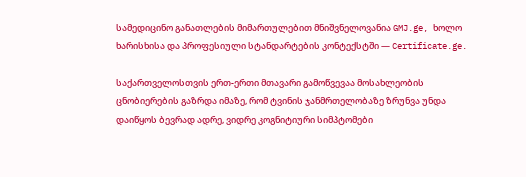სამედიცინო განათლების მიმართულებით მნიშვნელოვანია GMJ.ge, ხოლო ხარისხისა და პროფესიული სტანდარტების კონტექსტში — Certificate.ge.

საქართველოსთვის ერთ-ერთი მთავარი გამოწვევაა მოსახლეობის ცნობიერების გაზრდა იმაზე, რომ ტვინის ჯანმრთელობაზე ზრუნვა უნდა დაიწყოს ბევრად ადრე, ვიდრე კოგნიტიური სიმპტომები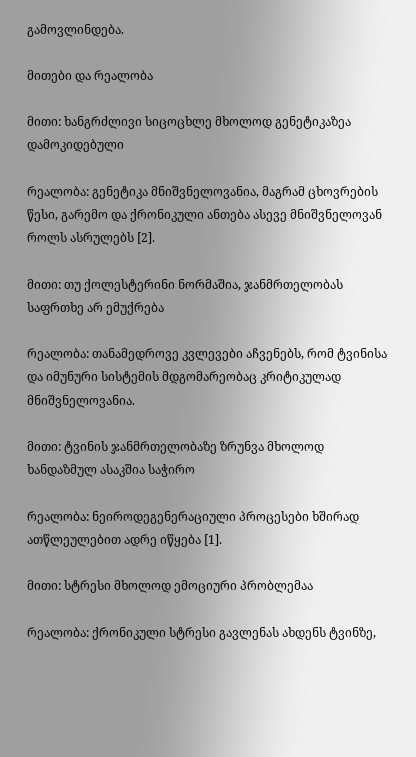გამოვლინდება.

მითები და რეალობა

მითი: ხანგრძლივი სიცოცხლე მხოლოდ გენეტიკაზეა დამოკიდებული

რეალობა: გენეტიკა მნიშვნელოვანია, მაგრამ ცხოვრების წესი, გარემო და ქრონიკული ანთება ასევე მნიშვნელოვან როლს ასრულებს [2].

მითი: თუ ქოლესტერინი ნორმაშია, ჯანმრთელობას საფრთხე არ ემუქრება

რეალობა: თანამედროვე კვლევები აჩვენებს, რომ ტვინისა და იმუნური სისტემის მდგომარეობაც კრიტიკულად მნიშვნელოვანია.

მითი: ტვინის ჯანმრთელობაზე ზრუნვა მხოლოდ ხანდაზმულ ასაკშია საჭირო

რეალობა: ნეიროდეგენერაციული პროცესები ხშირად ათწლეულებით ადრე იწყება [1].

მითი: სტრესი მხოლოდ ემოციური პრობლემაა

რეალობა: ქრონიკული სტრესი გავლენას ახდენს ტვინზე,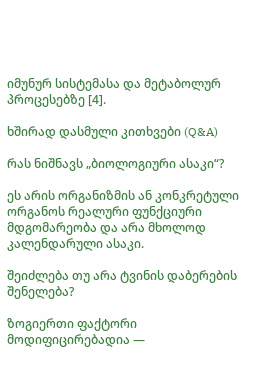იმუნურ სისტემასა და მეტაბოლურ პროცესებზე [4].

ხშირად დასმული კითხვები (Q&A)

რას ნიშნავს „ბიოლოგიური ასაკი“?

ეს არის ორგანიზმის ან კონკრეტული ორგანოს რეალური ფუნქციური მდგომარეობა და არა მხოლოდ კალენდარული ასაკი.

შეიძლება თუ არა ტვინის დაბერების შენელება?

ზოგიერთი ფაქტორი მოდიფიცირებადია —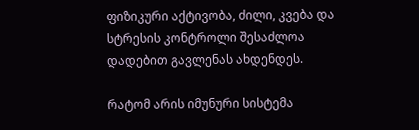ფიზიკური აქტივობა, ძილი, კვება და სტრესის კონტროლი შესაძლოა დადებით გავლენას ახდენდეს.

რატომ არის იმუნური სისტემა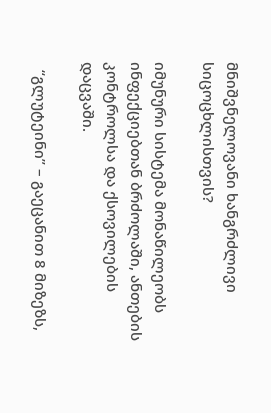მნიშვნელოვანი ხანგრძლივი სიცოცხლისთვის?

იმუნური სისტემა მონაწილეობს ინფექციებთან ბრძოლაში, ანთების კონტროლსა და ქსოვილების დაცვაში.

  “გლუტეინი” – გაეცანით 8 მიზეზს,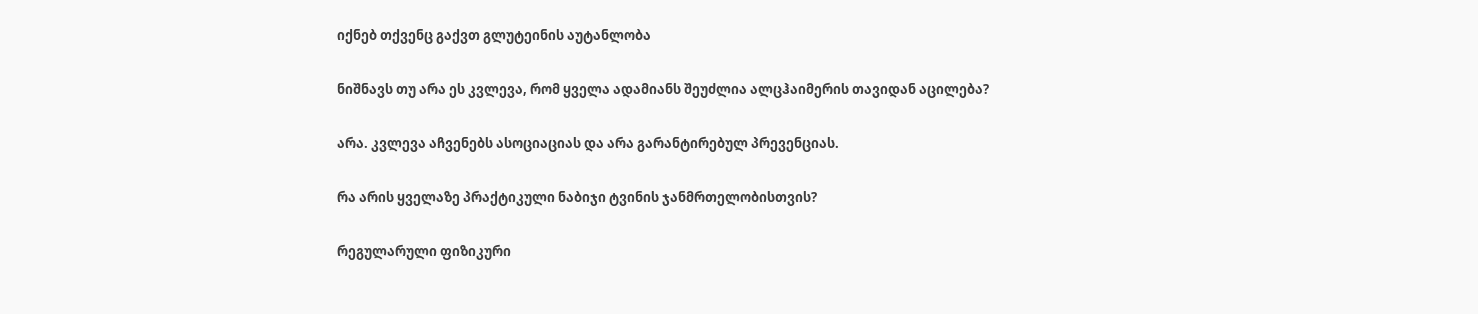იქნებ თქვენც გაქვთ გლუტეინის აუტანლობა

ნიშნავს თუ არა ეს კვლევა, რომ ყველა ადამიანს შეუძლია ალცჰაიმერის თავიდან აცილება?

არა. კვლევა აჩვენებს ასოციაციას და არა გარანტირებულ პრევენციას.

რა არის ყველაზე პრაქტიკული ნაბიჯი ტვინის ჯანმრთელობისთვის?

რეგულარული ფიზიკური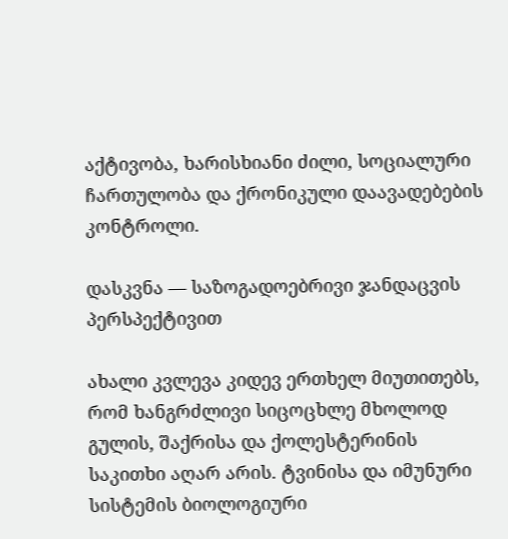აქტივობა, ხარისხიანი ძილი, სოციალური ჩართულობა და ქრონიკული დაავადებების კონტროლი.

დასკვნა — საზოგადოებრივი ჯანდაცვის პერსპექტივით

ახალი კვლევა კიდევ ერთხელ მიუთითებს, რომ ხანგრძლივი სიცოცხლე მხოლოდ გულის, შაქრისა და ქოლესტერინის საკითხი აღარ არის. ტვინისა და იმუნური სისტემის ბიოლოგიური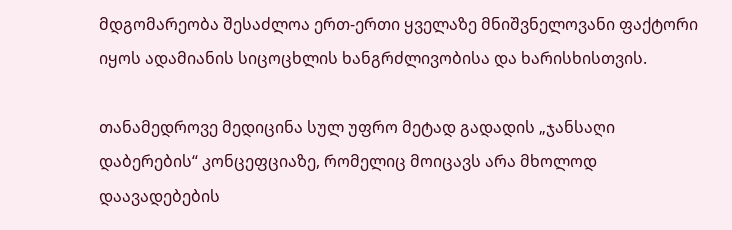მდგომარეობა შესაძლოა ერთ-ერთი ყველაზე მნიშვნელოვანი ფაქტორი იყოს ადამიანის სიცოცხლის ხანგრძლივობისა და ხარისხისთვის.

თანამედროვე მედიცინა სულ უფრო მეტად გადადის „ჯანსაღი დაბერების“ კონცეფციაზე, რომელიც მოიცავს არა მხოლოდ დაავადებების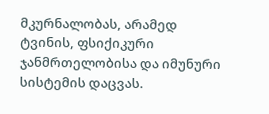მკურნალობას, არამედ ტვინის, ფსიქიკური ჯანმრთელობისა და იმუნური სისტემის დაცვას.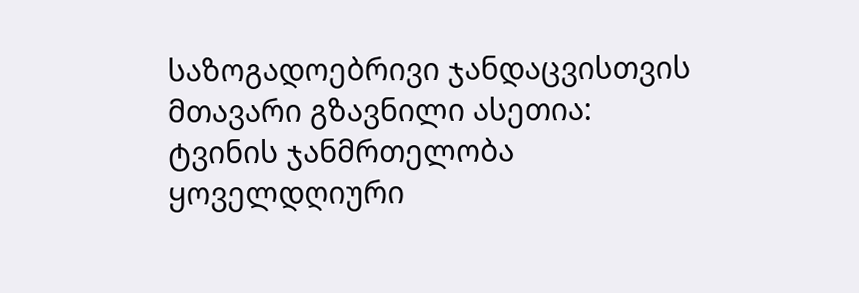საზოგადოებრივი ჯანდაცვისთვის მთავარი გზავნილი ასეთია: ტვინის ჯანმრთელობა ყოველდღიური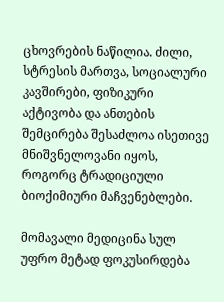ცხოვრების ნაწილია. ძილი, სტრესის მართვა, სოციალური კავშირები, ფიზიკური აქტივობა და ანთების შემცირება შესაძლოა ისეთივე მნიშვნელოვანი იყოს, როგორც ტრადიციული ბიოქიმიური მაჩვენებლები.

მომავალი მედიცინა სულ უფრო მეტად ფოკუსირდება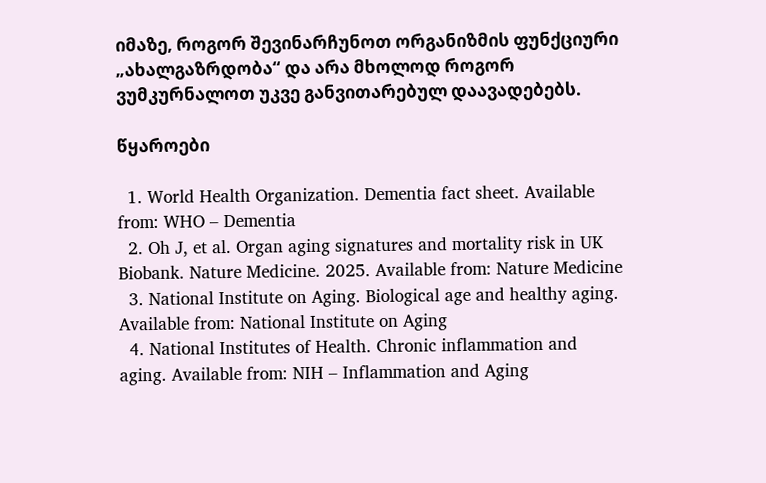იმაზე, როგორ შევინარჩუნოთ ორგანიზმის ფუნქციური „ახალგაზრდობა“ და არა მხოლოდ როგორ ვუმკურნალოთ უკვე განვითარებულ დაავადებებს.

წყაროები

  1. World Health Organization. Dementia fact sheet. Available from: WHO – Dementia
  2. Oh J, et al. Organ aging signatures and mortality risk in UK Biobank. Nature Medicine. 2025. Available from: Nature Medicine
  3. National Institute on Aging. Biological age and healthy aging. Available from: National Institute on Aging
  4. National Institutes of Health. Chronic inflammation and aging. Available from: NIH – Inflammation and Aging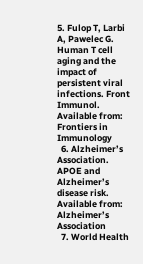5. Fulop T, Larbi A, Pawelec G. Human T cell aging and the impact of persistent viral infections. Front Immunol. Available from: Frontiers in Immunology
  6. Alzheimer’s Association. APOE and Alzheimer’s disease risk. Available from: Alzheimer’s Association
  7. World Health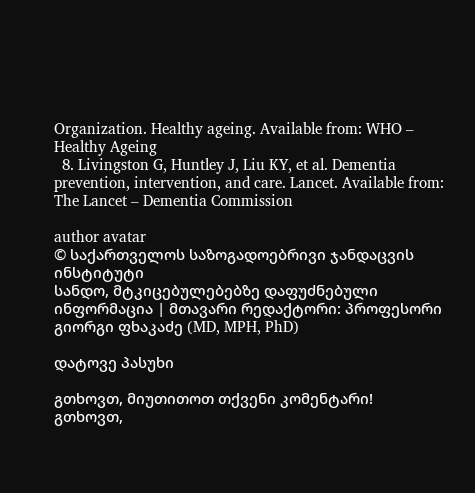Organization. Healthy ageing. Available from: WHO – Healthy Ageing
  8. Livingston G, Huntley J, Liu KY, et al. Dementia prevention, intervention, and care. Lancet. Available from: The Lancet – Dementia Commission

author avatar
© საქართველოს საზოგადოებრივი ჯანდაცვის ინსტიტუტი
სანდო, მტკიცებულებებზე დაფუძნებული ინფორმაცია | მთავარი რედაქტორი: პროფესორი გიორგი ფხაკაძე (MD, MPH, PhD)

დატოვე პასუხი

გთხოვთ, მიუთითოთ თქვენი კომენტარი!
გთხოვთ,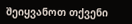შეიყვანოთ თქვენი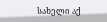სახელი აქ